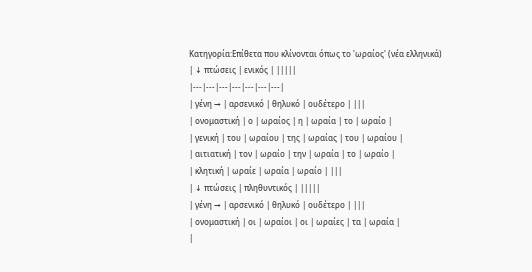Κατηγορία:Επίθετα που κλίνονται όπως το 'ωραίος' (νέα ελληνικά)
| ↓ πτώσεις | ενικός | |||||
|---|---|---|---|---|---|---|
| γένη → | αρσενικό | θηλυκό | ουδέτερο | |||
| ονομαστική | ο | ωραίος | η | ωραία | το | ωραίο |
| γενική | του | ωραίου | της | ωραίας | του | ωραίου |
| αιτιατική | τον | ωραίο | την | ωραία | το | ωραίο |
| κλητική | ωραίε | ωραία | ωραίο | |||
| ↓ πτώσεις | πληθυντικός | |||||
| γένη → | αρσενικό | θηλυκό | ουδέτερο | |||
| ονομαστική | οι | ωραίοι | οι | ωραίες | τα | ωραία |
|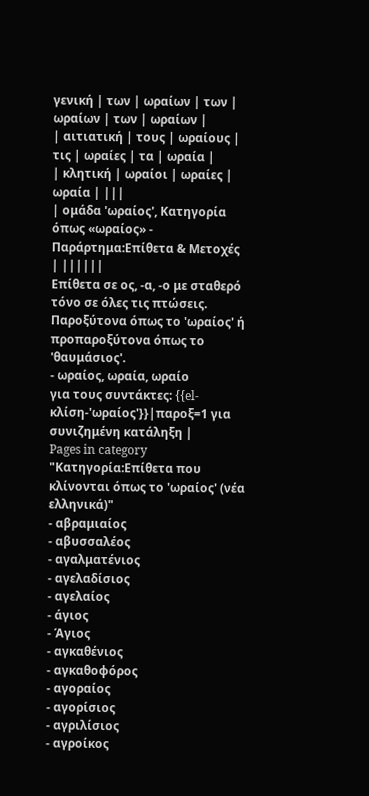γενική | των | ωραίων | των | ωραίων | των | ωραίων |
| αιτιατική | τους | ωραίους | τις | ωραίες | τα | ωραία |
| κλητική | ωραίοι | ωραίες | ωραία | |||
| ομάδα 'ωραίος', Κατηγορία όπως «ωραίος» - Παράρτημα:Επίθετα & Μετοχές | ||||||
Επίθετα σε ος, -α, -ο με σταθερό τόνο σε όλες τις πτώσεις.
Παροξύτονα όπως το 'ωραίος' ή προπαροξύτονα όπως το 'θαυμάσιος'.
- ωραίος, ωραία, ωραίο
για τους συντάκτες: {{el-κλίση-'ωραίος'}}|παροξ=1 για συνιζημένη κατάληξη |
Pages in category "Κατηγορία:Επίθετα που κλίνονται όπως το 'ωραίος' (νέα ελληνικά)"
- αβραμιαίος
- αβυσσαλέος
- αγαλματένιος
- αγελαδίσιος
- αγελαίος
- άγιος
- Άγιος
- αγκαθένιος
- αγκαθοφόρος
- αγοραίος
- αγορίσιος
- αγριλίσιος
- αγροίκος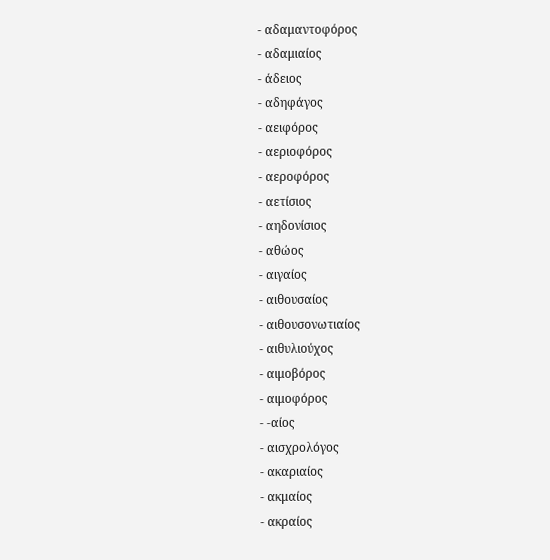- αδαμαντοφόρος
- αδαμιαίος
- άδειος
- αδηφάγος
- αειφόρος
- αεριοφόρος
- αεροφόρος
- αετίσιος
- αηδονίσιος
- αθώος
- αιγαίος
- αιθουσαίος
- αιθουσονωτιαίος
- αιθυλιούχος
- αιμοβόρος
- αιμοφόρος
- -αίος
- αισχρολόγος
- ακαριαίος
- ακμαίος
- ακραίος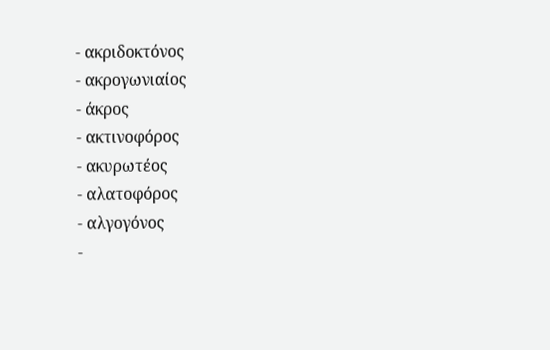- ακριδοκτόνος
- ακρογωνιαίος
- άκρος
- ακτινοφόρος
- ακυρωτέος
- αλατοφόρος
- αλγογόνος
-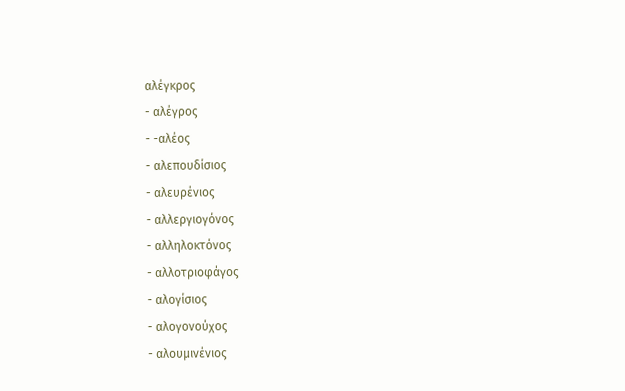αλέγκρος
- αλέγρος
- -αλέος
- αλεπουδίσιος
- αλευρένιος
- αλλεργιογόνος
- αλληλοκτόνος
- αλλοτριοφάγος
- αλογίσιος
- αλογονούχος
- αλουμινένιος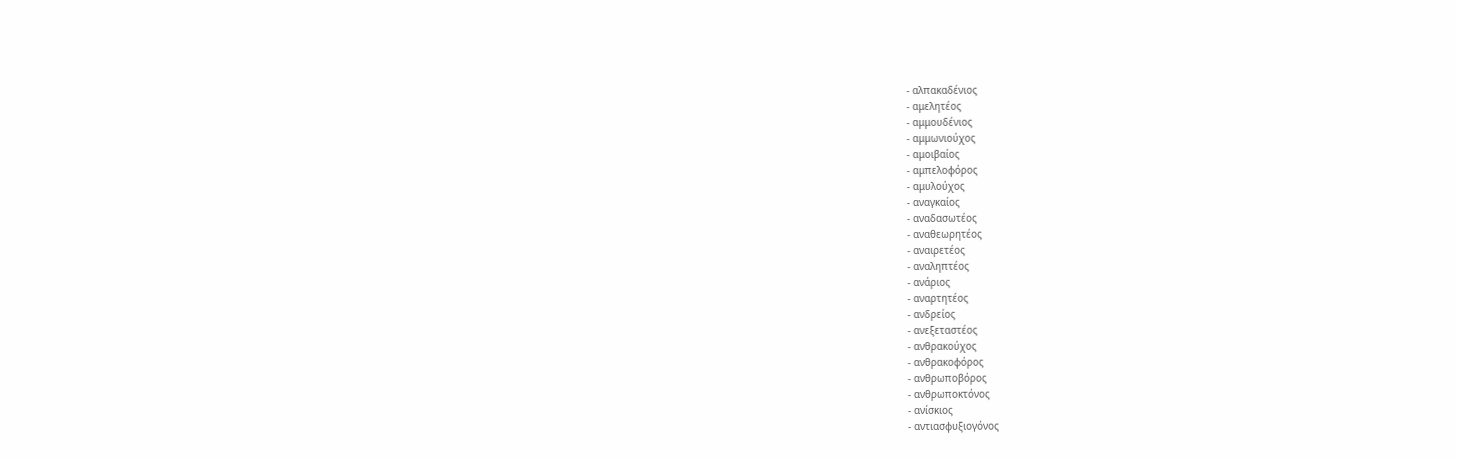- αλπακαδένιος
- αμελητέος
- αμμουδένιος
- αμμωνιούχος
- αμοιβαίος
- αμπελοφόρος
- αμυλούχος
- αναγκαίος
- αναδασωτέος
- αναθεωρητέος
- αναιρετέος
- αναληπτέος
- ανάριος
- αναρτητέος
- ανδρείος
- ανεξεταστέος
- ανθρακούχος
- ανθρακοφόρος
- ανθρωποβόρος
- ανθρωποκτόνος
- ανίσκιος
- αντιασφυξιογόνος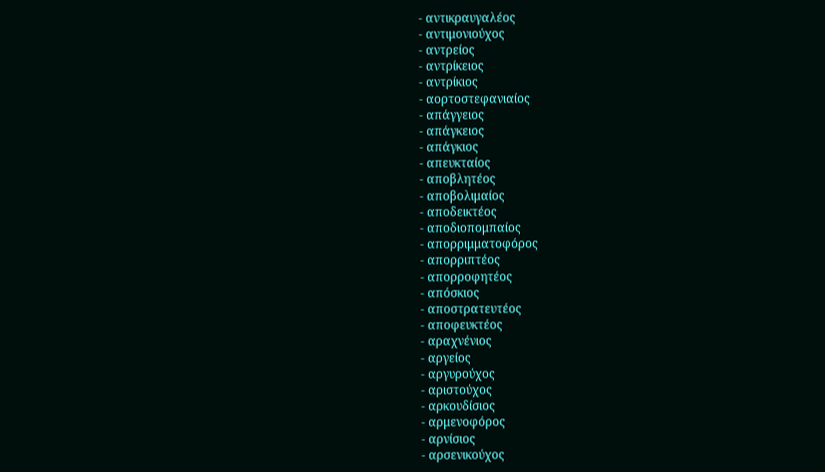- αντικραυγαλέος
- αντιμονιούχος
- αντρείος
- αντρίκειος
- αντρίκιος
- αορτοστεφανιαίος
- απάγγειος
- απάγκειος
- απάγκιος
- απευκταίος
- αποβλητέος
- αποβολιμαίος
- αποδεικτέος
- αποδιοπομπαίος
- απορριμματοφόρος
- απορριπτέος
- απορροφητέος
- απόσκιος
- αποστρατευτέος
- αποφευκτέος
- αραχνένιος
- αργείος
- αργυρούχος
- αριστούχος
- αρκουδίσιος
- αρμενοφόρος
- αρνίσιος
- αρσενικούχος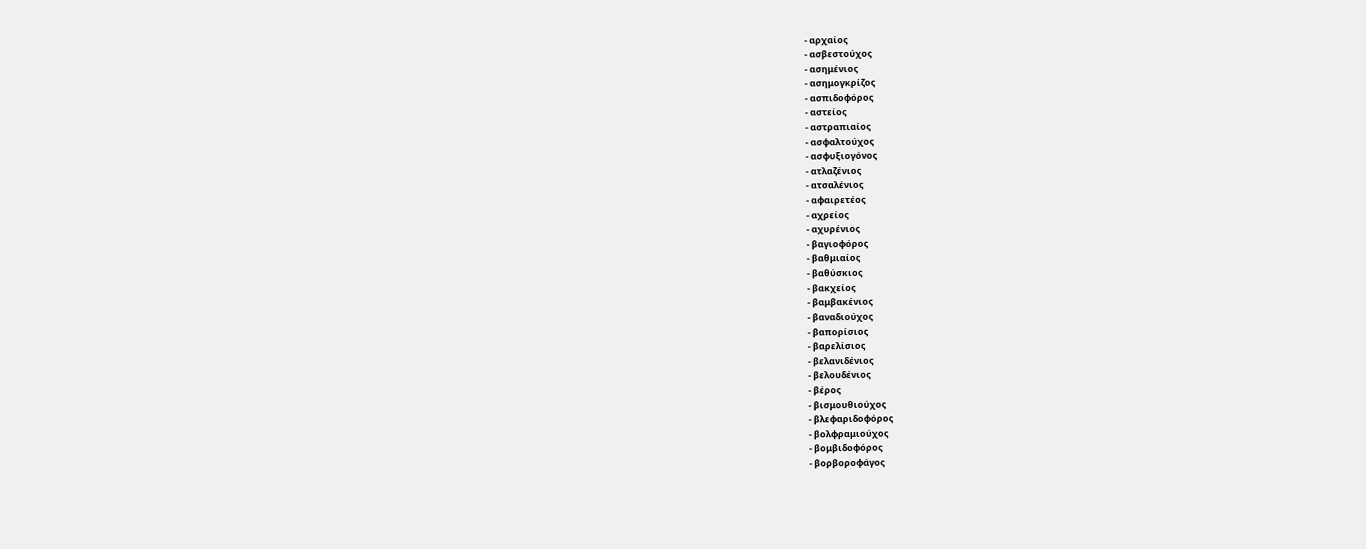- αρχαίος
- ασβεστούχος
- ασημένιος
- ασημογκρίζος
- ασπιδοφόρος
- αστείος
- αστραπιαίος
- ασφαλτούχος
- ασφυξιογόνος
- ατλαζένιος
- ατσαλένιος
- αφαιρετέος
- αχρείος
- αχυρένιος
- βαγιοφόρος
- βαθμιαίος
- βαθύσκιος
- βακχείος
- βαμβακένιος
- βαναδιούχος
- βαπορίσιος
- βαρελίσιος
- βελανιδένιος
- βελουδένιος
- βέρος
- βισμουθιούχος
- βλεφαριδοφόρος
- βολφραμιούχος
- βομβιδοφόρος
- βορβοροφάγος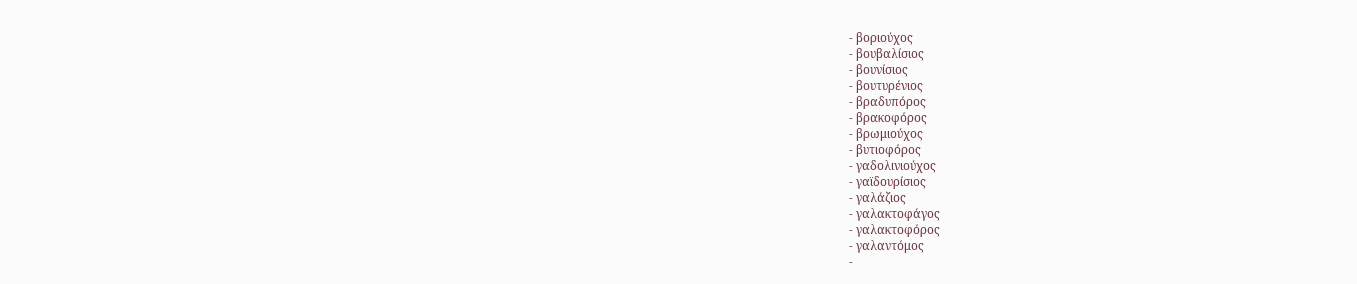- βοριούχος
- βουβαλίσιος
- βουνίσιος
- βουτυρένιος
- βραδυπόρος
- βρακοφόρος
- βρωμιούχος
- βυτιοφόρος
- γαδολινιούχος
- γαϊδουρίσιος
- γαλάζιος
- γαλακτοφάγος
- γαλακτοφόρος
- γαλαντόμος
-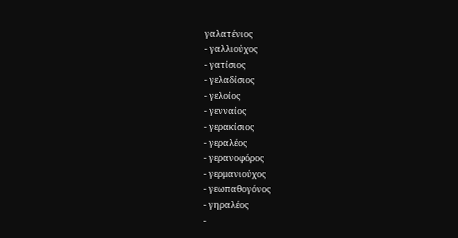γαλατένιος
- γαλλιούχος
- γατίσιος
- γελαδίσιος
- γελοίος
- γενναίος
- γερακίσιος
- γεραλέος
- γερανοφόρος
- γερμανιούχος
- γεωπαθογόνος
- γηραλέος
-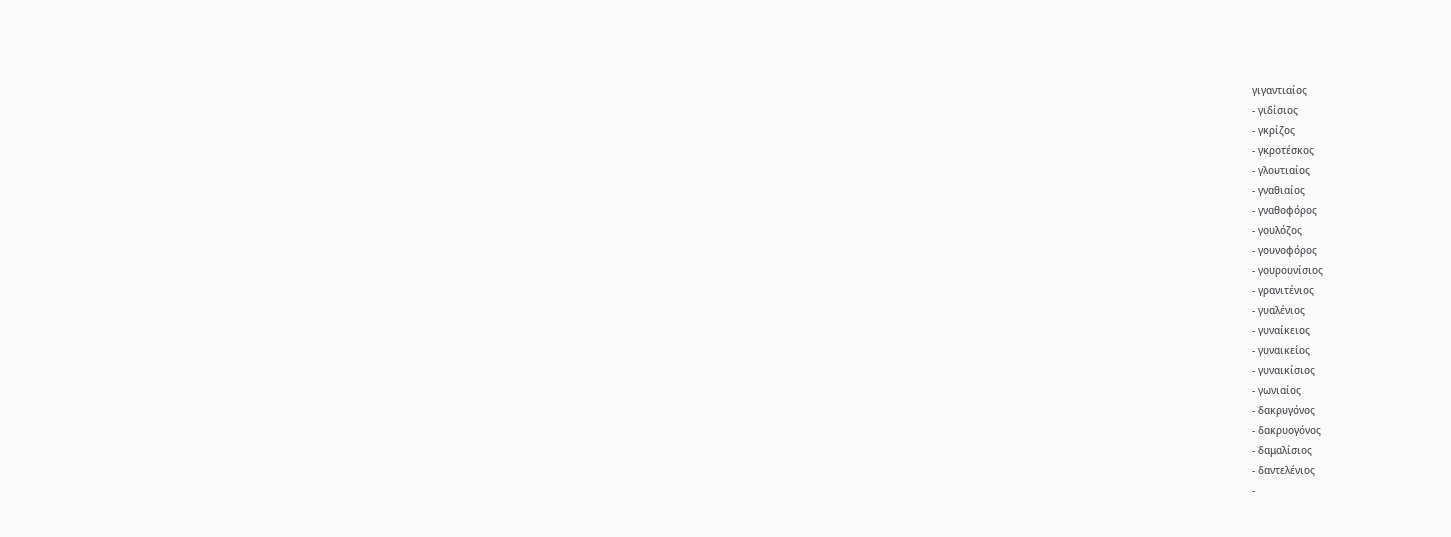γιγαντιαίος
- γιδίσιος
- γκρίζος
- γκροτέσκος
- γλουτιαίος
- γναθιαίος
- γναθοφόρος
- γουλόζος
- γουνοφόρος
- γουρουνίσιος
- γρανιτένιος
- γυαλένιος
- γυναίκειος
- γυναικείος
- γυναικίσιος
- γωνιαίος
- δακρυγόνος
- δακρυογόνος
- δαμαλίσιος
- δαντελένιος
-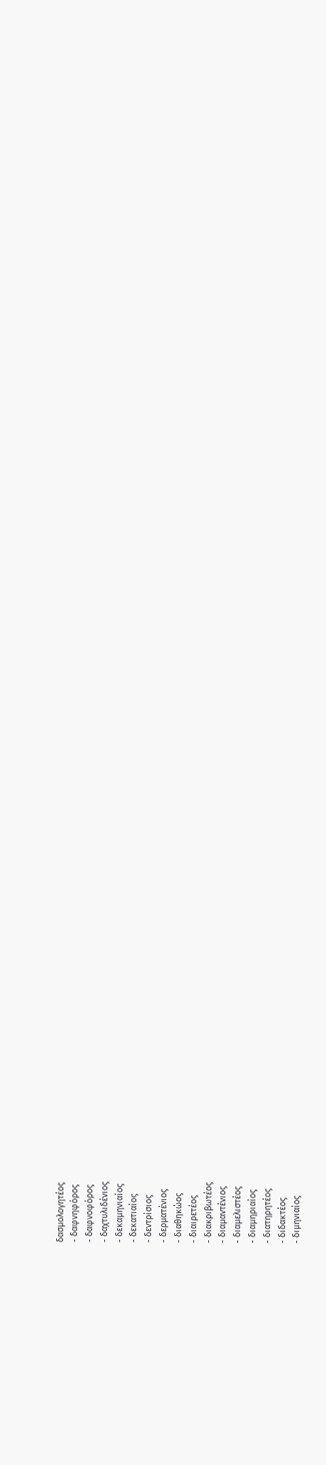δασμολογητέος
- δαφνηφόρος
- δαφνοφόρος
- δαχτυλιδένιος
- δεκαμηνιαίος
- δεκατιαίος
- δεντρίσιος
- δερματένιος
- διαθηκώος
- διαιρετέος
- διακριβωτέος
- διαμαντένιος
- διαμελιστέος
- διαμηριαίος
- διατηρητέος
- διδακτέος
- διμηνιαίος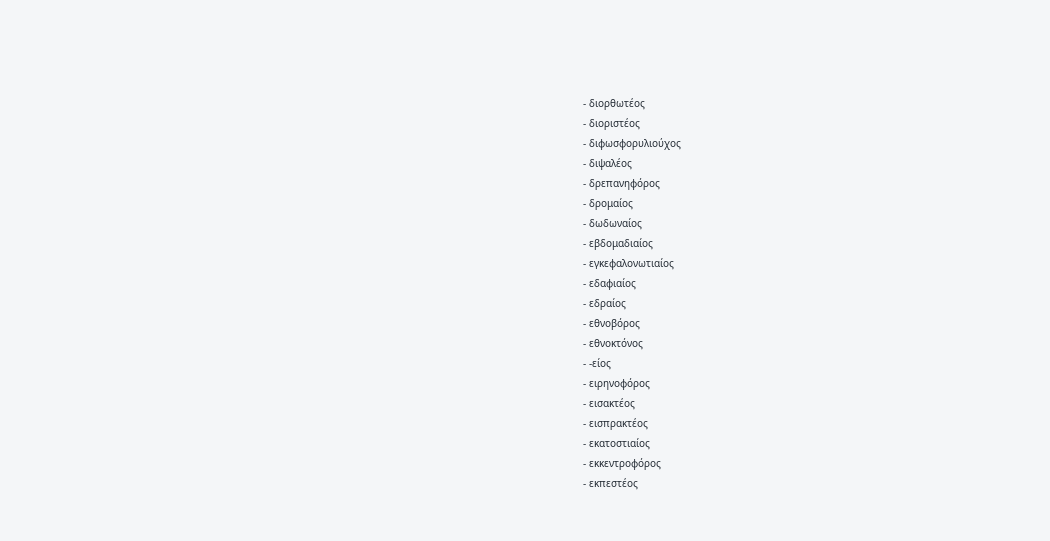- διορθωτέος
- διοριστέος
- διφωσφορυλιούχος
- διψαλέος
- δρεπανηφόρος
- δρομαίος
- δωδωναίος
- εβδομαδιαίος
- εγκεφαλονωτιαίος
- εδαφιαίος
- εδραίος
- εθνοβόρος
- εθνοκτόνος
- -είος
- ειρηνοφόρος
- εισακτέος
- εισπρακτέος
- εκατοστιαίος
- εκκεντροφόρος
- εκπεστέος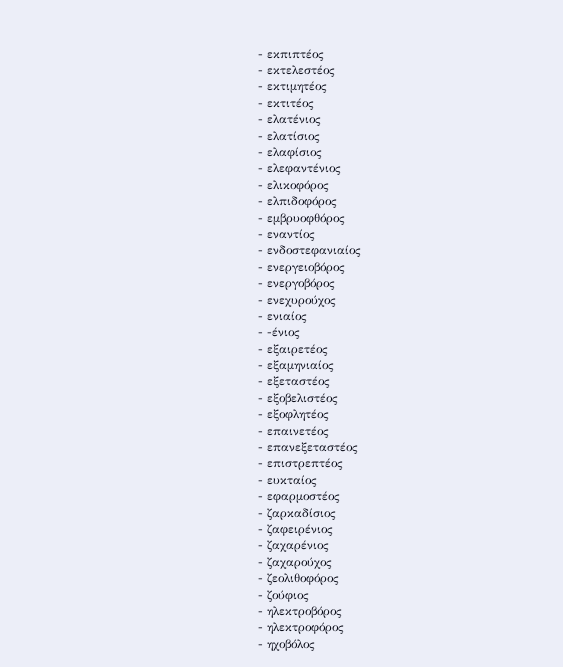- εκπιπτέος
- εκτελεστέος
- εκτιμητέος
- εκτιτέος
- ελατένιος
- ελατίσιος
- ελαφίσιος
- ελεφαντένιος
- ελικοφόρος
- ελπιδοφόρος
- εμβρυοφθόρος
- εναντίος
- ενδοστεφανιαίος
- ενεργειοβόρος
- ενεργοβόρος
- ενεχυρούχος
- ενιαίος
- -ένιος
- εξαιρετέος
- εξαμηνιαίος
- εξεταστέος
- εξοβελιστέος
- εξοφλητέος
- επαινετέος
- επανεξεταστέος
- επιστρεπτέος
- ευκταίος
- εφαρμοστέος
- ζαρκαδίσιος
- ζαφειρένιος
- ζαχαρένιος
- ζαχαρούχος
- ζεολιθοφόρος
- ζούφιος
- ηλεκτροβόρος
- ηλεκτροφόρος
- ηχοβόλος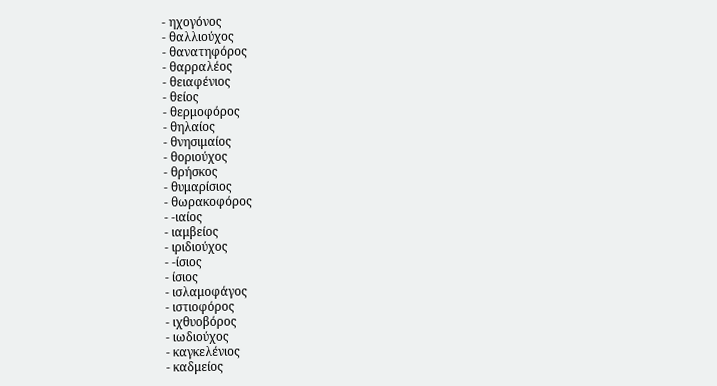- ηχογόνος
- θαλλιούχος
- θανατηφόρος
- θαρραλέος
- θειαφένιος
- θείος
- θερμοφόρος
- θηλαίος
- θνησιμαίος
- θοριούχος
- θρήσκος
- θυμαρίσιος
- θωρακοφόρος
- -ιαίος
- ιαμβείος
- ιριδιούχος
- -ίσιος
- ίσιος
- ισλαμοφάγος
- ιστιοφόρος
- ιχθυοβόρος
- ιωδιούχος
- καγκελένιος
- καδμείος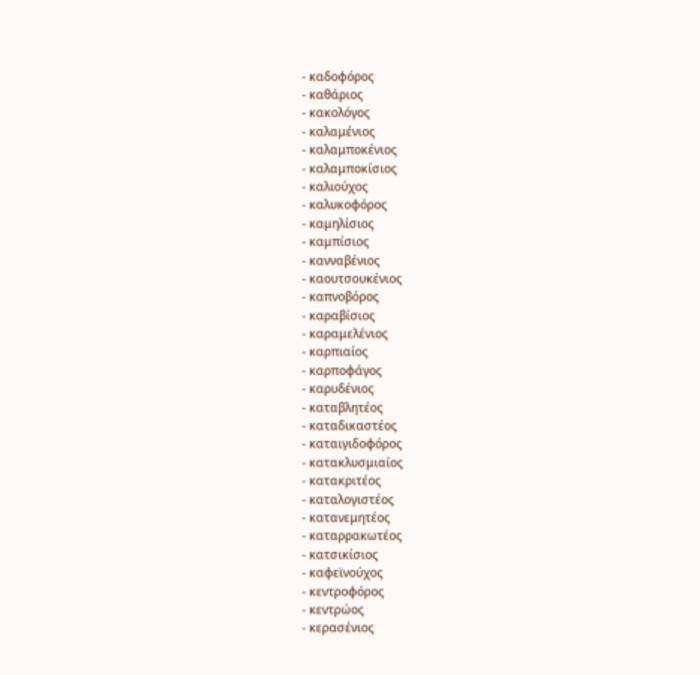- καδοφόρος
- καθάριος
- κακολόγος
- καλαμένιος
- καλαμποκένιος
- καλαμποκίσιος
- καλιούχος
- καλυκοφόρος
- καμηλίσιος
- καμπίσιος
- κανναβένιος
- καουτσουκένιος
- καπνοβόρος
- καραβίσιος
- καραμελένιος
- καρπιαίος
- καρποφάγος
- καρυδένιος
- καταβλητέος
- καταδικαστέος
- καταιγιδοφόρος
- κατακλυσμιαίος
- κατακριτέος
- καταλογιστέος
- κατανεμητέος
- καταρρακωτέος
- κατσικίσιος
- καφεϊνούχος
- κεντροφόρος
- κεντρώος
- κερασένιος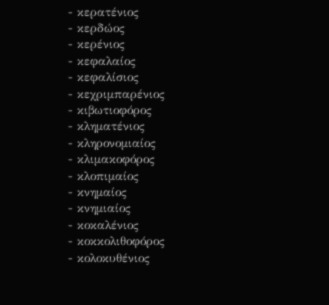- κερατένιος
- κερδώος
- κερένιος
- κεφαλαίος
- κεφαλίσιος
- κεχριμπαρένιος
- κιβωτιοφόρος
- κληματένιος
- κληρονομιαίος
- κλιμακοφόρος
- κλοπιμαίος
- κνημαίος
- κνημιαίος
- κοκαλένιος
- κοκκολιθοφόρος
- κολοκυθένιος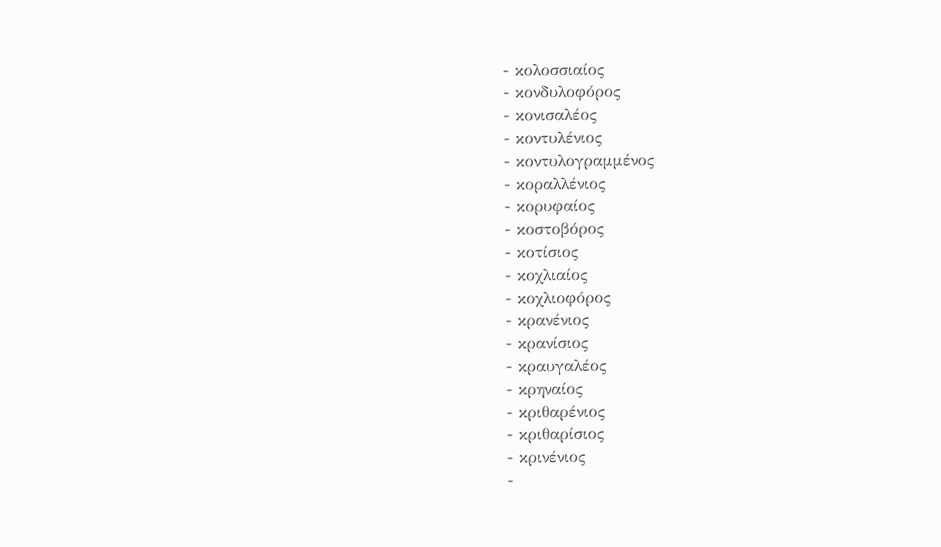- κολοσσιαίος
- κονδυλοφόρος
- κονισαλέος
- κοντυλένιος
- κοντυλογραμμένος
- κοραλλένιος
- κορυφαίος
- κοστοβόρος
- κοτίσιος
- κοχλιαίος
- κοχλιοφόρος
- κρανένιος
- κρανίσιος
- κραυγαλέος
- κρηναίος
- κριθαρένιος
- κριθαρίσιος
- κρινένιος
-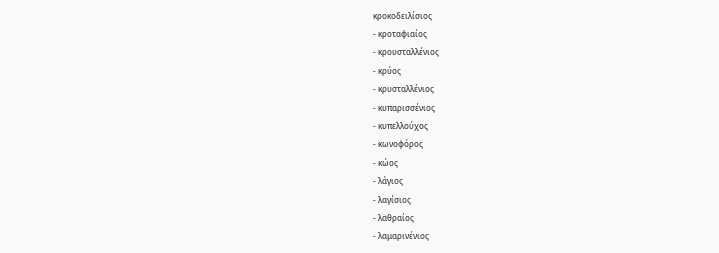κροκοδειλίσιος
- κροταφιαίος
- κρουσταλλένιος
- κρύος
- κρυσταλλένιος
- κυπαρισσένιος
- κυπελλούχος
- κωνοφόρος
- κώος
- λάγιος
- λαγίσιος
- λαθραίος
- λαμαρινένιος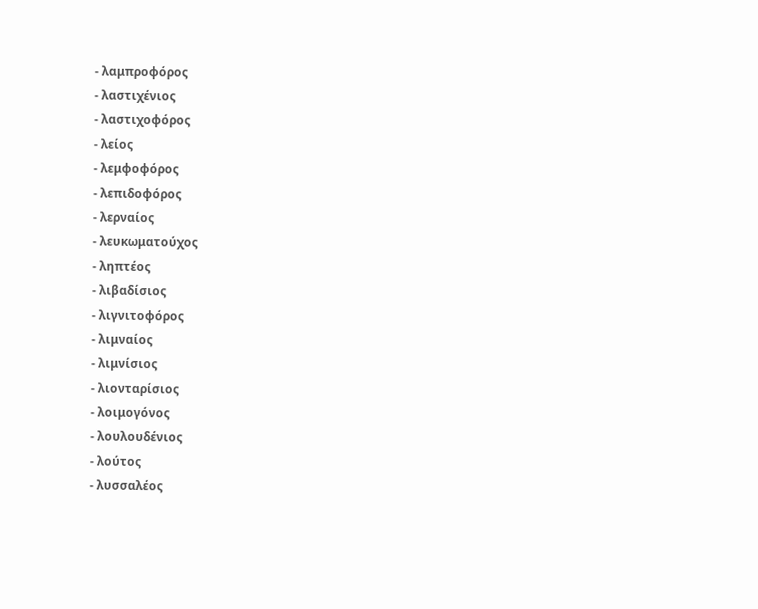- λαμπροφόρος
- λαστιχένιος
- λαστιχοφόρος
- λείος
- λεμφοφόρος
- λεπιδοφόρος
- λερναίος
- λευκωματούχος
- ληπτέος
- λιβαδίσιος
- λιγνιτοφόρος
- λιμναίος
- λιμνίσιος
- λιονταρίσιος
- λοιμογόνος
- λουλουδένιος
- λούτος
- λυσσαλέος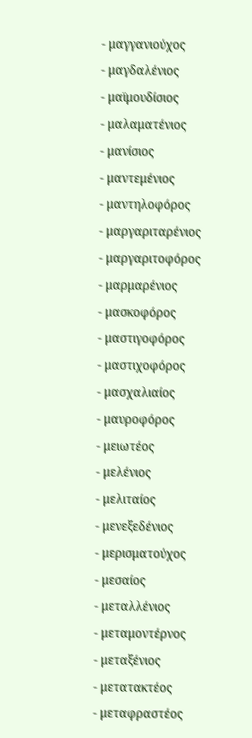- μαγγανιούχος
- μαγδαλένιος
- μαϊμουδίσιος
- μαλαματένιος
- μανίσιος
- μαντεμένιος
- μαντηλοφόρος
- μαργαριταρένιος
- μαργαριτοφόρος
- μαρμαρένιος
- μασκοφόρος
- μαστιγοφόρος
- μαστιχοφόρος
- μασχαλιαίος
- μαυροφόρος
- μειωτέος
- μελένιος
- μελιταίος
- μενεξεδένιος
- μερισματούχος
- μεσαίος
- μεταλλένιος
- μεταμοντέρνος
- μεταξένιος
- μετατακτέος
- μεταφραστέος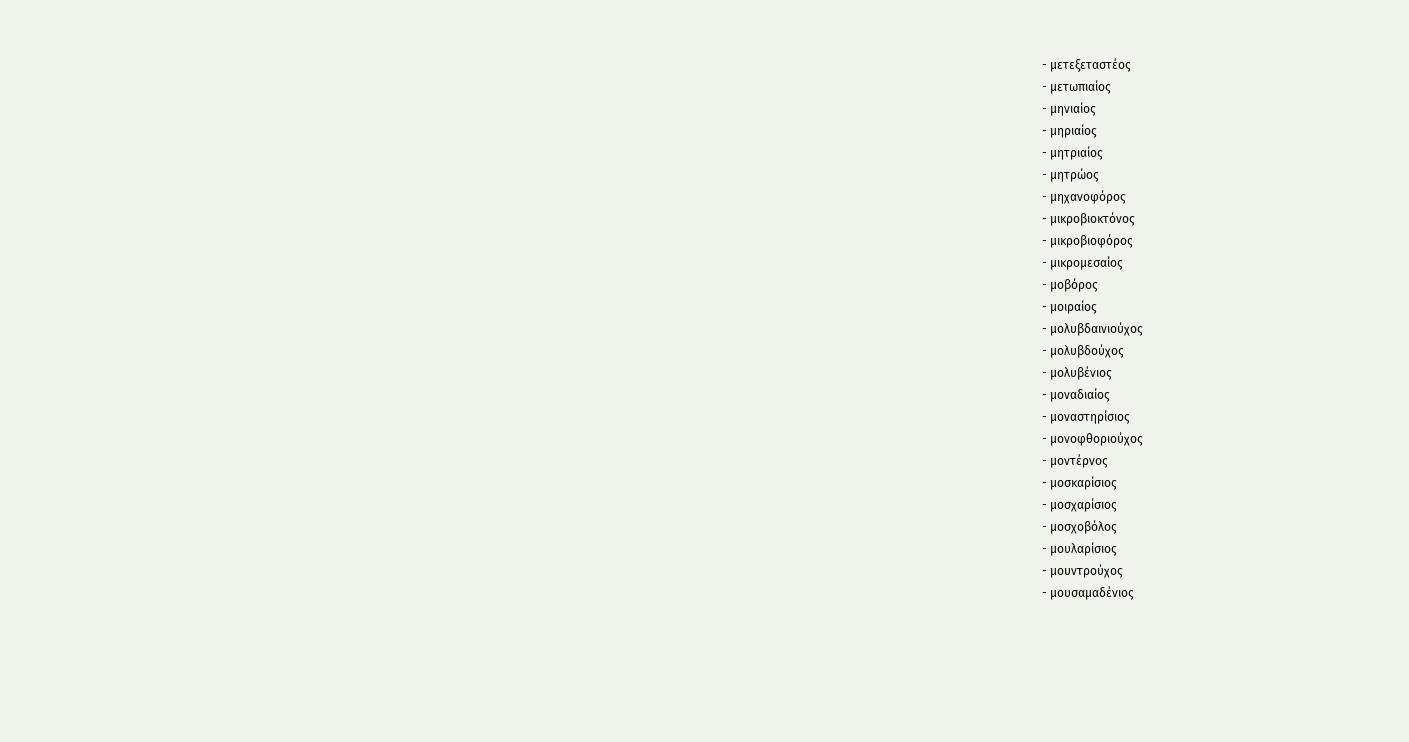- μετεξεταστέος
- μετωπιαίος
- μηνιαίος
- μηριαίος
- μητριαίος
- μητρώος
- μηχανοφόρος
- μικροβιοκτόνος
- μικροβιοφόρος
- μικρομεσαίος
- μοβόρος
- μοιραίος
- μολυβδαινιούχος
- μολυβδούχος
- μολυβένιος
- μοναδιαίος
- μοναστηρίσιος
- μονοφθοριούχος
- μοντέρνος
- μοσκαρίσιος
- μοσχαρίσιος
- μοσχοβόλος
- μουλαρίσιος
- μουντρούχος
- μουσαμαδένιος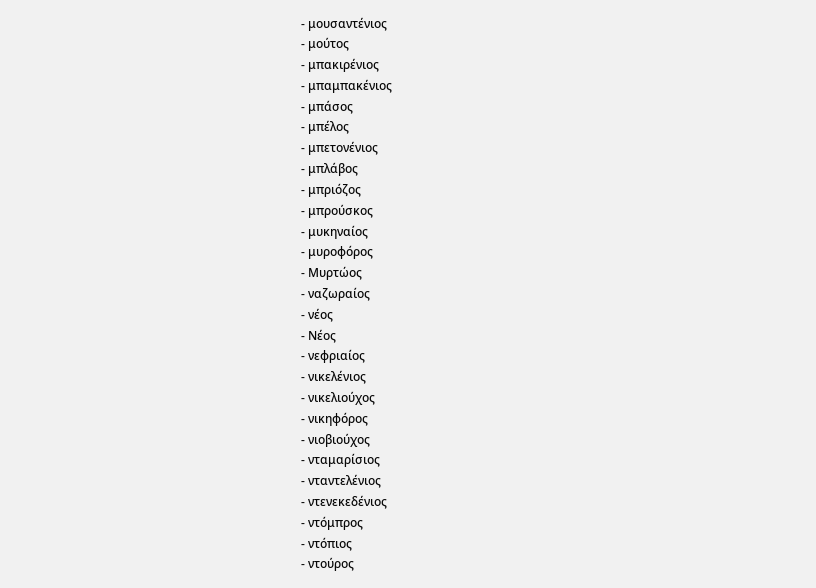- μουσαντένιος
- μούτος
- μπακιρένιος
- μπαμπακένιος
- μπάσος
- μπέλος
- μπετονένιος
- μπλάβος
- μπριόζος
- μπρούσκος
- μυκηναίος
- μυροφόρος
- Μυρτώος
- ναζωραίος
- νέος
- Νέος
- νεφριαίος
- νικελένιος
- νικελιούχος
- νικηφόρος
- νιοβιούχος
- νταμαρίσιος
- νταντελένιος
- ντενεκεδένιος
- ντόμπρος
- ντόπιος
- ντούρος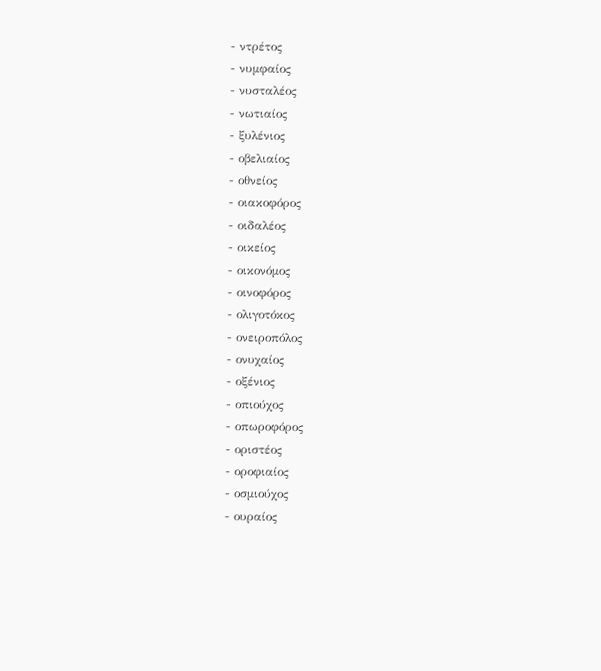- ντρέτος
- νυμφαίος
- νυσταλέος
- νωτιαίος
- ξυλένιος
- οβελιαίος
- οθνείος
- οιακοφόρος
- οιδαλέος
- οικείος
- οικονόμος
- οινοφόρος
- ολιγοτόκος
- ονειροπόλος
- ονυχαίος
- οξένιος
- οπιούχος
- οπωροφόρος
- οριστέος
- οροφιαίος
- οσμιούχος
- ουραίος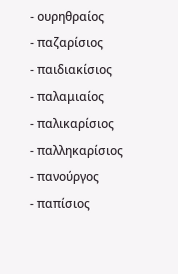- ουρηθραίος
- παζαρίσιος
- παιδιακίσιος
- παλαμιαίος
- παλικαρίσιος
- παλληκαρίσιος
- πανούργος
- παπίσιος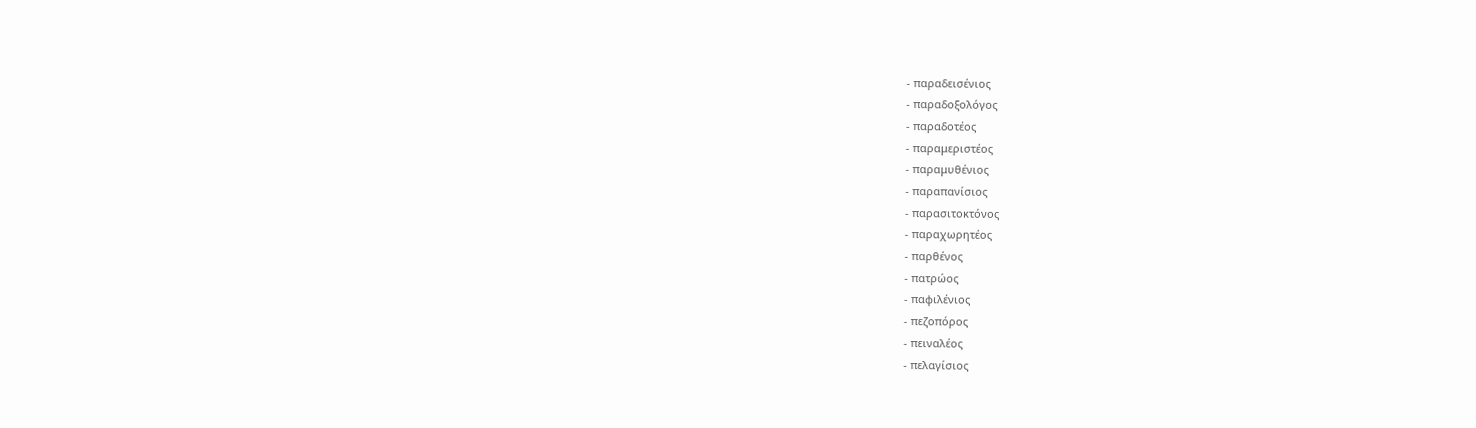- παραδεισένιος
- παραδοξολόγος
- παραδοτέος
- παραμεριστέος
- παραμυθένιος
- παραπανίσιος
- παρασιτοκτόνος
- παραχωρητέος
- παρθένος
- πατρώος
- παφιλένιος
- πεζοπόρος
- πειναλέος
- πελαγίσιος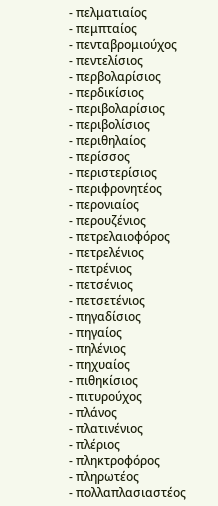- πελματιαίος
- πεμπταίος
- πενταβρομιούχος
- πεντελίσιος
- περβολαρίσιος
- περδικίσιος
- περιβολαρίσιος
- περιβολίσιος
- περιθηλαίος
- περίσσος
- περιστερίσιος
- περιφρονητέος
- περονιαίος
- περουζένιος
- πετρελαιοφόρος
- πετρελένιος
- πετρένιος
- πετσένιος
- πετσετένιος
- πηγαδίσιος
- πηγαίος
- πηλένιος
- πηχυαίος
- πιθηκίσιος
- πιτυρούχος
- πλάνος
- πλατινένιος
- πλέριος
- πληκτροφόρος
- πληρωτέος
- πολλαπλασιαστέος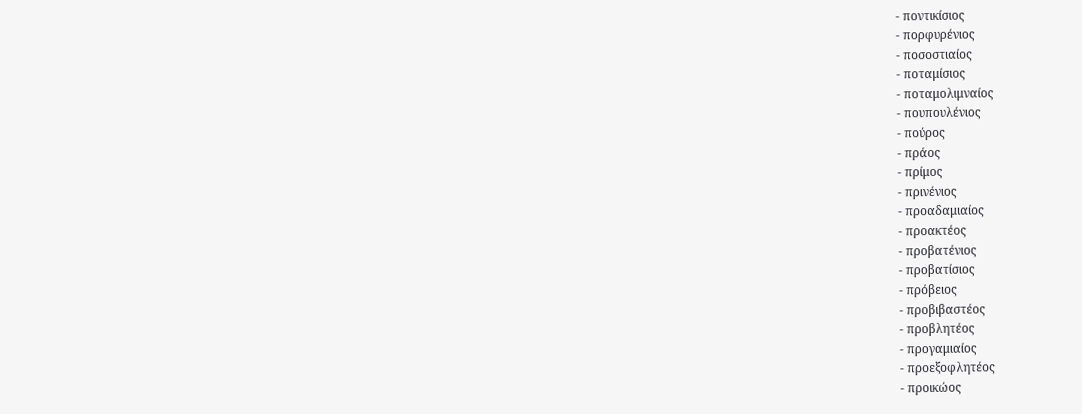- ποντικίσιος
- πορφυρένιος
- ποσοστιαίος
- ποταμίσιος
- ποταμολιμναίος
- πουπουλένιος
- πούρος
- πράος
- πρίμος
- πρινένιος
- προαδαμιαίος
- προακτέος
- προβατένιος
- προβατίσιος
- πρόβειος
- προβιβαστέος
- προβλητέος
- προγαμιαίος
- προεξοφλητέος
- προικώος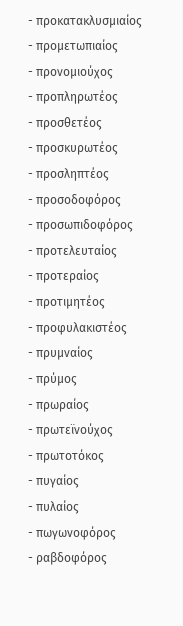- προκατακλυσμιαίος
- προμετωπιαίος
- προνομιούχος
- προπληρωτέος
- προσθετέος
- προσκυρωτέος
- προσληπτέος
- προσοδοφόρος
- προσωπιδοφόρος
- προτελευταίος
- προτεραίος
- προτιμητέος
- προφυλακιστέος
- πρυμναίος
- πρύμος
- πρωραίος
- πρωτεϊνούχος
- πρωτοτόκος
- πυγαίος
- πυλαίος
- πωγωνοφόρος
- ραβδοφόρος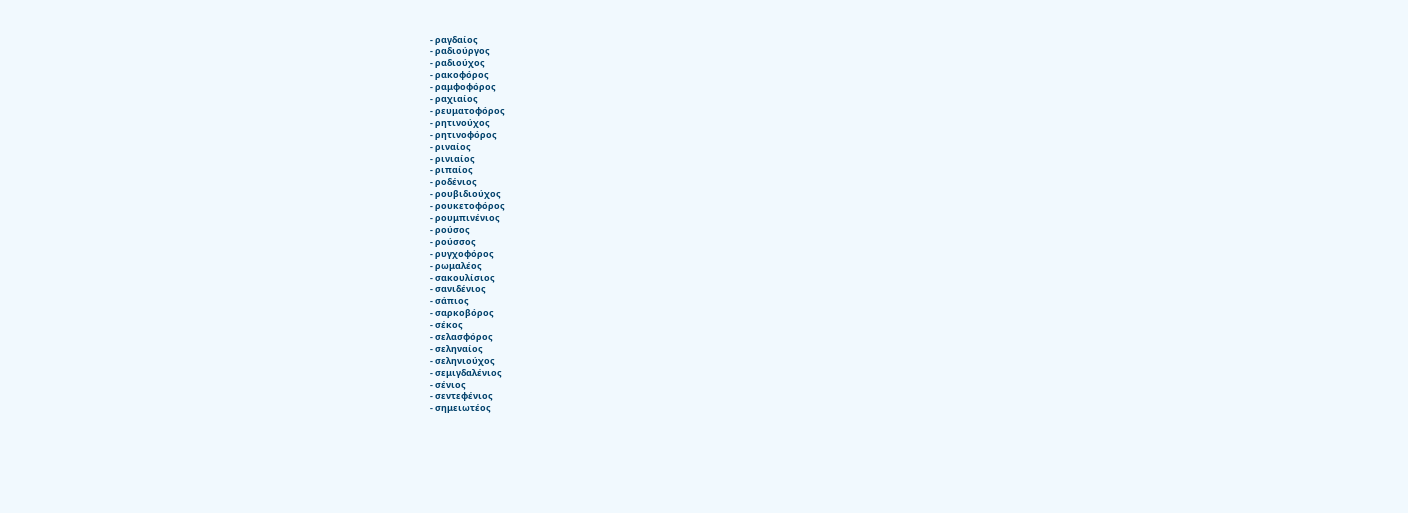- ραγδαίος
- ραδιούργος
- ραδιούχος
- ρακοφόρος
- ραμφοφόρος
- ραχιαίος
- ρευματοφόρος
- ρητινούχος
- ρητινοφόρος
- ριναίος
- ρινιαίος
- ριπαίος
- ροδένιος
- ρουβιδιούχος
- ρουκετοφόρος
- ρουμπινένιος
- ρούσος
- ρούσσος
- ρυγχοφόρος
- ρωμαλέος
- σακουλίσιος
- σανιδένιος
- σάπιος
- σαρκοβόρος
- σέκος
- σελασφόρος
- σεληναίος
- σεληνιούχος
- σεμιγδαλένιος
- σένιος
- σεντεφένιος
- σημειωτέος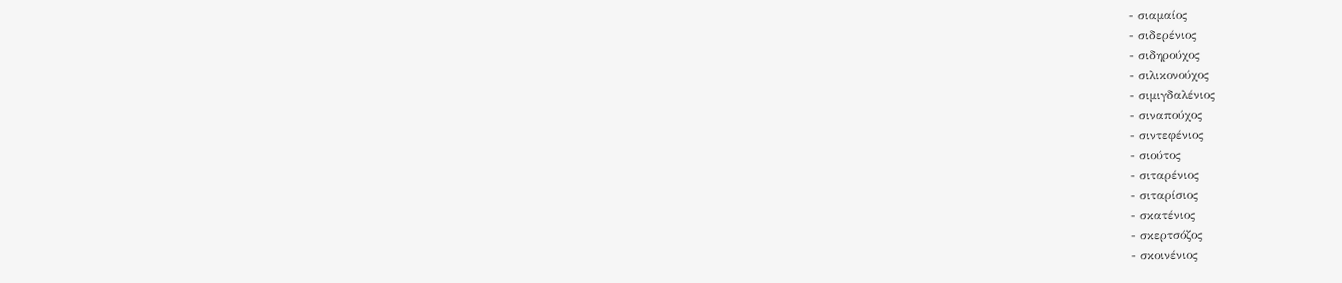- σιαμαίος
- σιδερένιος
- σιδηρούχος
- σιλικονούχος
- σιμιγδαλένιος
- σιναπούχος
- σιντεφένιος
- σιούτος
- σιταρένιος
- σιταρίσιος
- σκατένιος
- σκερτσόζος
- σκοινένιος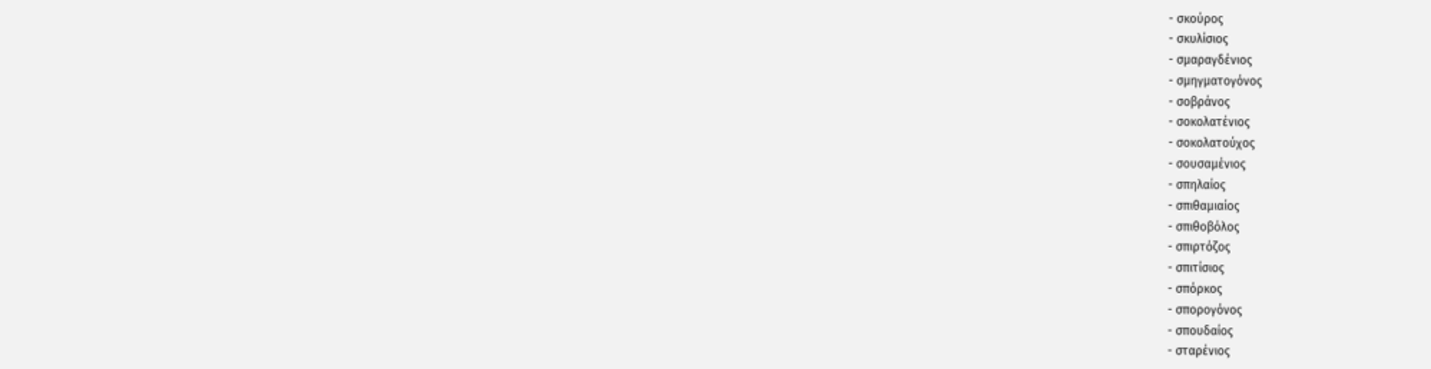- σκούρος
- σκυλίσιος
- σμαραγδένιος
- σμηγματογόνος
- σοβράνος
- σοκολατένιος
- σοκολατούχος
- σουσαμένιος
- σπηλαίος
- σπιθαμιαίος
- σπιθοβόλος
- σπιρτόζος
- σπιτίσιος
- σπόρκος
- σπορογόνος
- σπουδαίος
- σταρένιος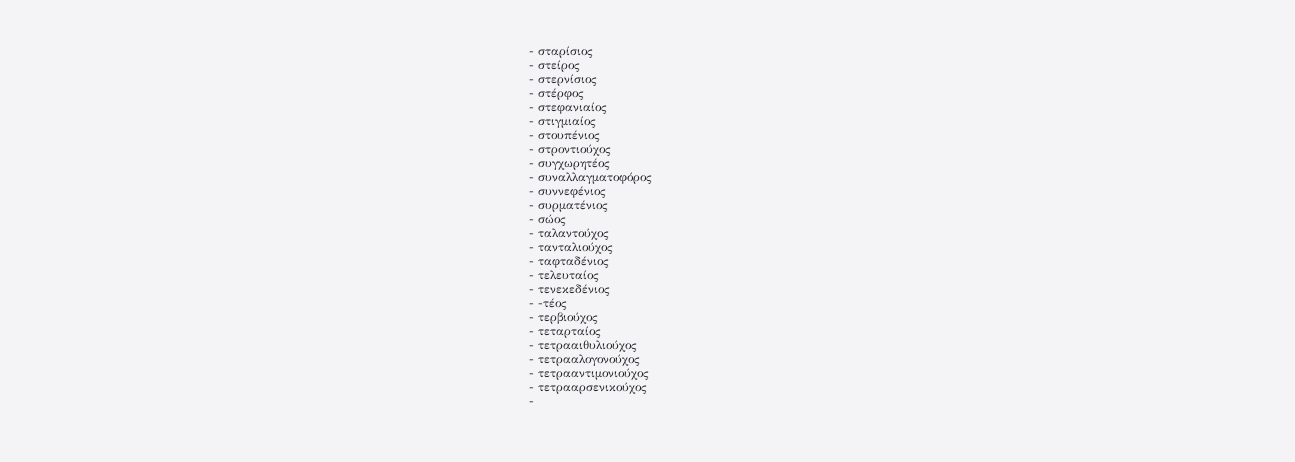- σταρίσιος
- στείρος
- στερνίσιος
- στέρφος
- στεφανιαίος
- στιγμιαίος
- στουπένιος
- στροντιούχος
- συγχωρητέος
- συναλλαγματοφόρος
- συννεφένιος
- συρματένιος
- σώος
- ταλαντούχος
- τανταλιούχος
- ταφταδένιος
- τελευταίος
- τενεκεδένιος
- -τέος
- τερβιούχος
- τεταρταίος
- τετρααιθυλιούχος
- τετρααλογονούχος
- τετρααντιμονιούχος
- τετρααρσενικούχος
-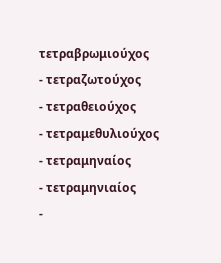τετραβρωμιούχος
- τετραζωτούχος
- τετραθειούχος
- τετραμεθυλιούχος
- τετραμηναίος
- τετραμηνιαίος
-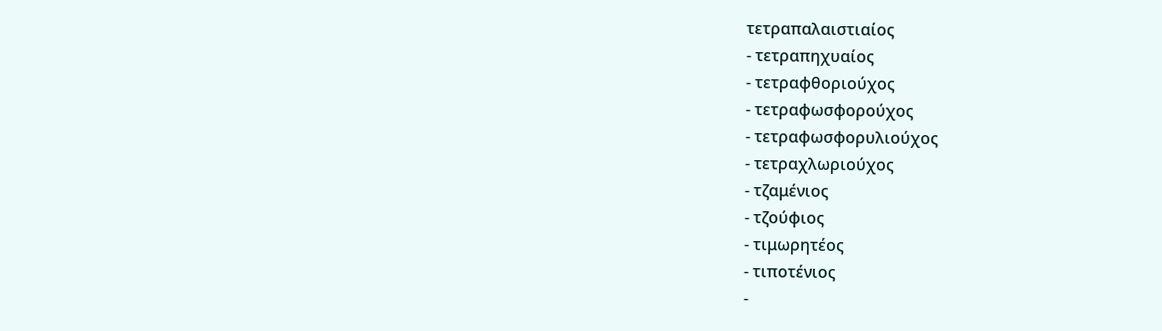τετραπαλαιστιαίος
- τετραπηχυαίος
- τετραφθοριούχος
- τετραφωσφορούχος
- τετραφωσφορυλιούχος
- τετραχλωριούχος
- τζαμένιος
- τζούφιος
- τιμωρητέος
- τιποτένιος
-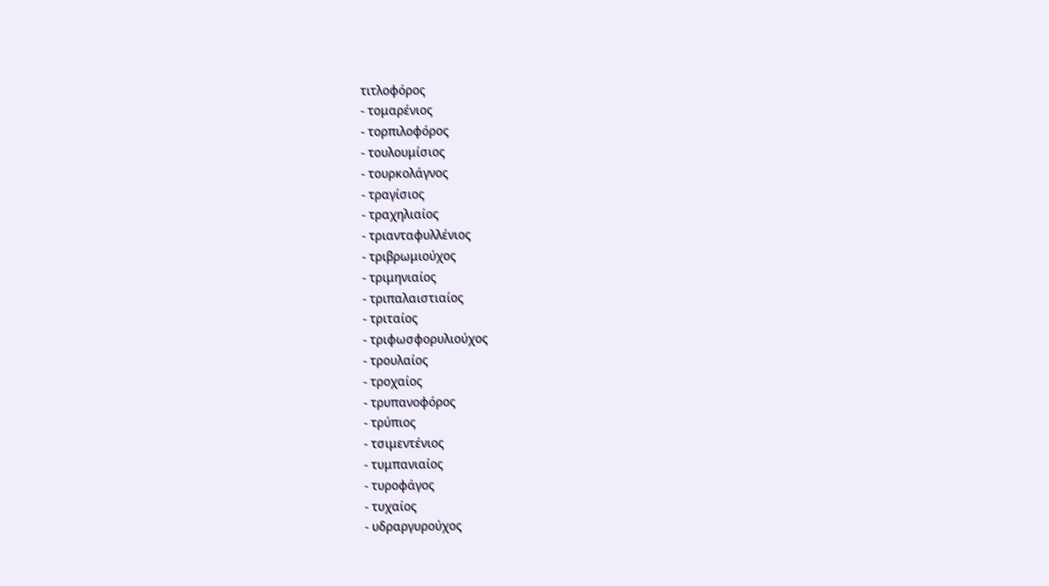τιτλοφόρος
- τομαρένιος
- τορπιλοφόρος
- τουλουμίσιος
- τουρκολάγνος
- τραγίσιος
- τραχηλιαίος
- τριανταφυλλένιος
- τριβρωμιούχος
- τριμηνιαίος
- τριπαλαιστιαίος
- τριταίος
- τριφωσφορυλιούχος
- τρουλαίος
- τροχαίος
- τρυπανοφόρος
- τρύπιος
- τσιμεντένιος
- τυμπανιαίος
- τυροφάγος
- τυχαίος
- υδραργυρούχος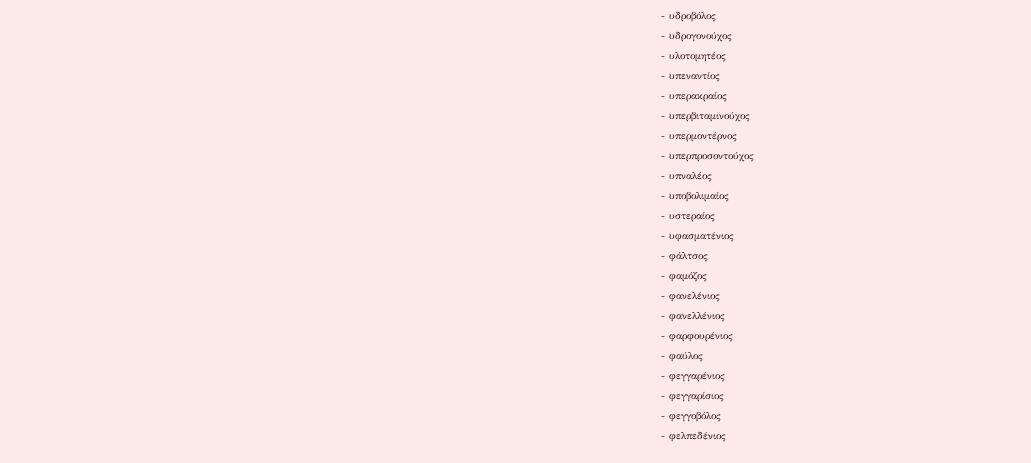- υδροβόλος
- υδρογονούχος
- υλοτομητέος
- υπεναντίος
- υπερακραίος
- υπερβιταμινούχος
- υπερμοντέρνος
- υπερπροσοντούχος
- υπναλέος
- υποβολιμαίος
- υστεραίος
- υφασματένιος
- φάλτσος
- φαμόζος
- φανελένιος
- φανελλένιος
- φαρφουρένιος
- φαύλος
- φεγγαρένιος
- φεγγαρίσιος
- φεγγοβόλος
- φελπεδένιος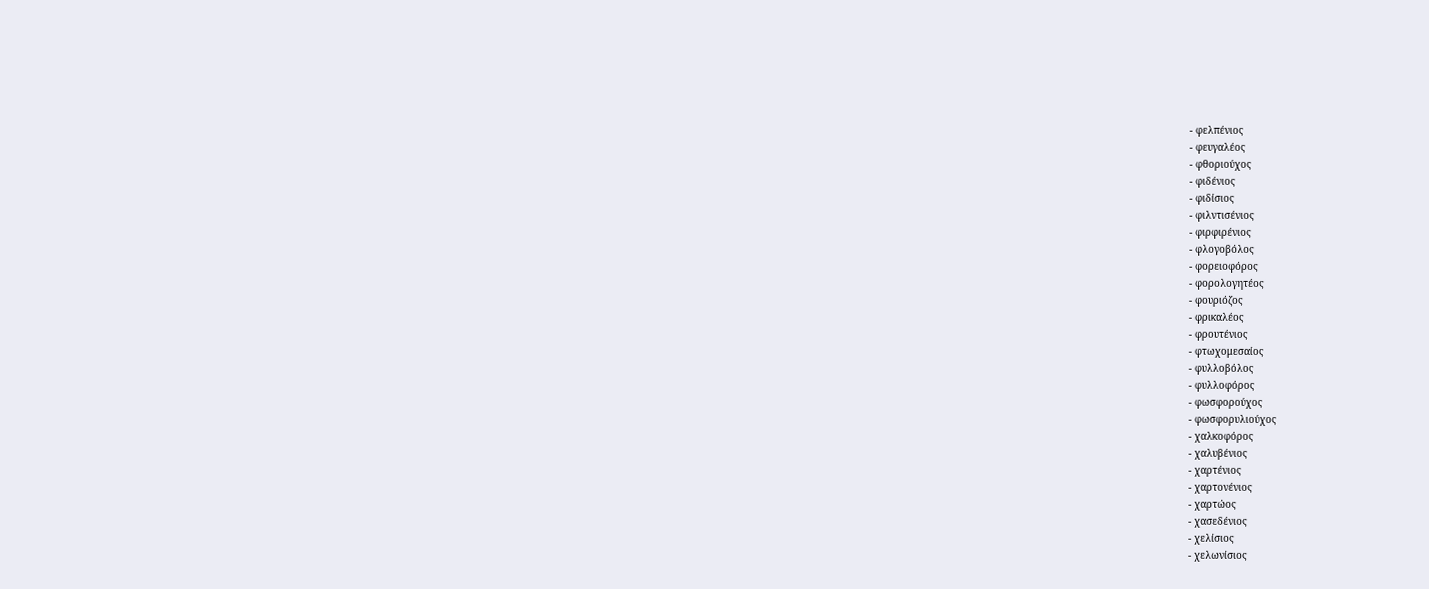- φελπένιος
- φευγαλέος
- φθοριούχος
- φιδένιος
- φιδίσιος
- φιλντισένιος
- φιρφιρένιος
- φλογοβόλος
- φορειοφόρος
- φορολογητέος
- φουριόζος
- φρικαλέος
- φρουτένιος
- φτωχομεσαίος
- φυλλοβόλος
- φυλλοφόρος
- φωσφορούχος
- φωσφορυλιούχος
- χαλκοφόρος
- χαλυβένιος
- χαρτένιος
- χαρτονένιος
- χαρτώος
- χασεδένιος
- χελίσιος
- χελωνίσιος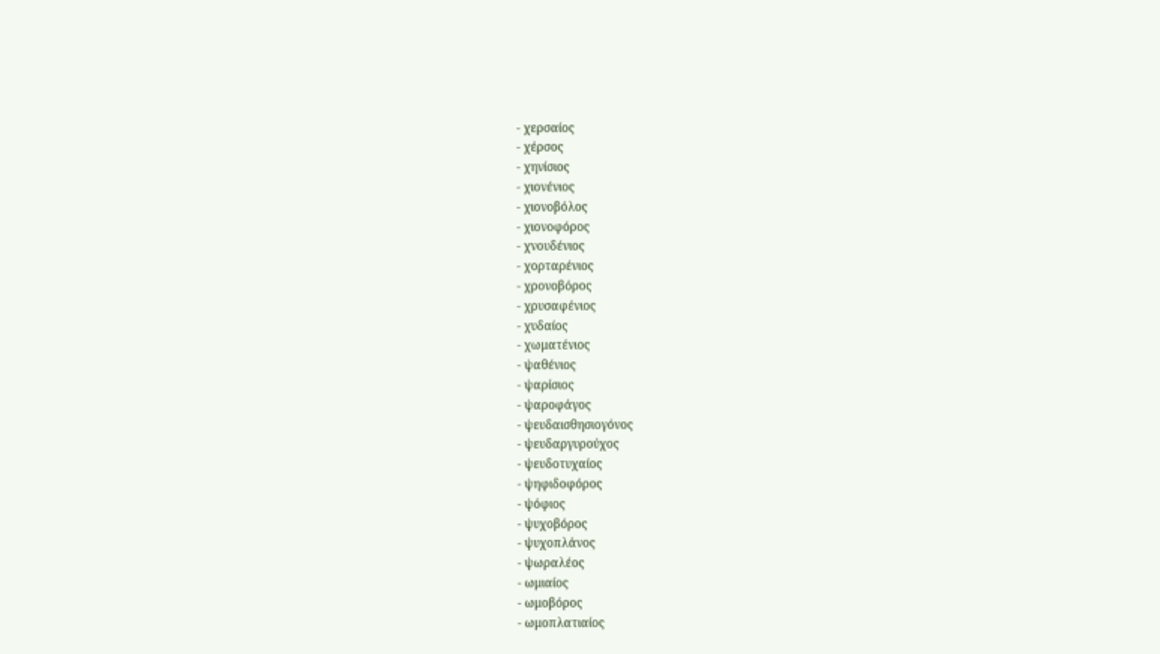- χερσαίος
- χέρσος
- χηνίσιος
- χιονένιος
- χιονοβόλος
- χιονοφόρος
- χνουδένιος
- χορταρένιος
- χρονοβόρος
- χρυσαφένιος
- χυδαίος
- χωματένιος
- ψαθένιος
- ψαρίσιος
- ψαροφάγος
- ψευδαισθησιογόνος
- ψευδαργυρούχος
- ψευδοτυχαίος
- ψηφιδοφόρος
- ψόφιος
- ψυχοβόρος
- ψυχοπλάνος
- ψωραλέος
- ωμιαίος
- ωμοβόρος
- ωμοπλατιαίος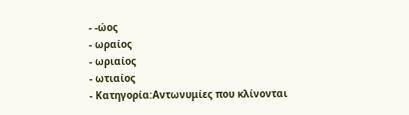- -ώος
- ωραίος
- ωριαίος
- ωτιαίος
- Κατηγορία:Αντωνυμίες που κλίνονται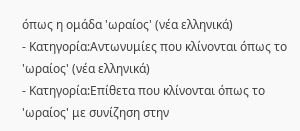όπως η ομάδα 'ωραίος' (νέα ελληνικά)
- Κατηγορία:Αντωνυμίες που κλίνονται όπως το 'ωραίος' (νέα ελληνικά)
- Κατηγορία:Επίθετα που κλίνονται όπως το 'ωραίος' με συνίζηση στην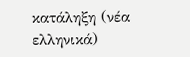κατάληξη (νέα ελληνικά)